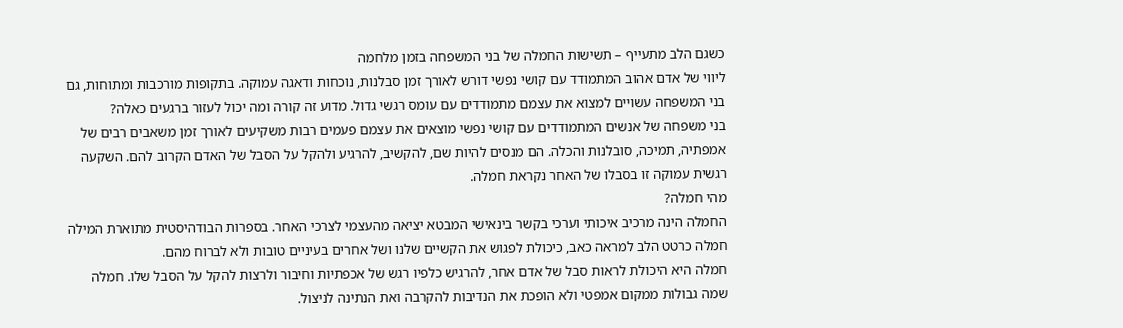כשגם הלב מתעייף – תשישות החמלה של בני המשפחה בזמן מלחמה
ליווי של אדם אהוב המתמודד עם קושי נפשי דורש לאורך זמן סבלנות, נוכחות ודאגה עמוקה. בתקופות מורכבות ומתוחות, גם בני המשפחה עשויים למצוא את עצמם מתמודדים עם עומס רגשי גדול. מדוע זה קורה ומה יכול לעזור ברגעים כאלה?
בני משפחה של אנשים המתמודדים עם קושי נפשי מוצאים את עצמם פעמים רבות משקיעים לאורך זמן משאבים רבים של אמפתיה, תמיכה, סובלנות והכלה. הם מנסים להיות שם, להקשיב, להרגיע ולהקל על הסבל של האדם הקרוב להם. השקעה רגשית עמוקה זו בסבלו של האחר נקראת חמלה.
מהי חמלה?
החמלה הינה מרכיב איכותי וערכי בקשר בינאישי המבטא יציאה מהעצמי לצרכי האחר. בספרות הבודהיסטית מתוארת המילה חמלה כרטט הלב למראה כאב, כיכולת לפגוש את הקשיים שלנו ושל אחרים בעיניים טובות ולא לברוח מהם.
חמלה היא היכולת לראות סבל של אדם אחר, להרגיש כלפיו רגש של אכפתיות וחיבור ולרצות להקל על הסבל שלו. חמלה שמה גבולות ממקום אמפטי ולא הופכת את הנדיבות להקרבה ואת הנתינה לניצול.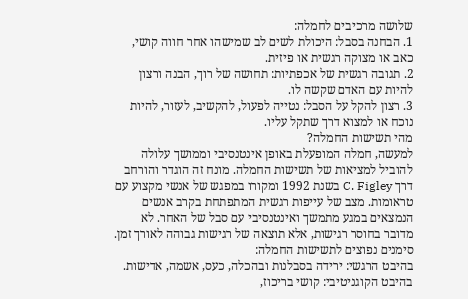שלושה מרכיבים לחמלה:
1. הבחנה בסבל: היכולת לשים לב שמישהו אחר חווה קושי, כאב או מצוקה רגשית או פיזית.
2. תגובה רגשית של אכפתיות: תחושה של רוך, הבנה ורצון להיות עם האדם שקשה לו.
3. רצון להקל על הסבל: נטייה לפעול, להקשיב, לעזור, להיות נוכח או למצוא דרך שתקל עליו.
מהי תשישות החמלה?
למעשה, חמלה המופעלת באופן אינטנסיבי וממושך עלולה להוביל למציאות של תשישות החמלה. מונח זה הוגדר והורחב דרך C. Figley בשנת 1992 ומקורו במפגש של אנשי מקצוע עם טראומות. מצב של עייפות רגשית המתפתחת בקרב אנשים הנמצאים במגע מתמשך ואינטנסיבי עם סבל של האחר. לא מדובר בחוסר רגישות, אלא תוצאה של רגישות גבוהה לאורך זמן.
סימנים נפוצים לתשישות החמלה:
בהיבט הרגשי: ירידה בסבלנות ובהכלה, כעס, אשמה, אדישות.
בהיבט הקוגניטיבי: קושי בריכוז,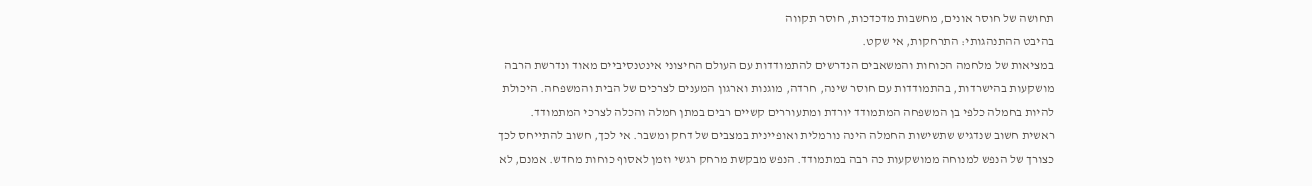תחושה של חוסר אונים, מחשבות מדכדכות, חוסר תקווה
בהיבט ההתנהגותי: התרחקות, אי שקט.
במציאות של מלחמה הכוחות והמשאבים הנדרשים להתמודדות עם העולם החיצוני אינטנסיביים מאוד ונדרשת הרבה מושקעות בהישרדות, בהתמודדות עם חוסר שינה, חרדה, מוגנות וארגון המענים לצרכים של הבית והמשפחה. היכולת להיות בחמלה כלפי בן המשפחה המתמודד יורדת ומתעוררים קשיים רבים במתן חמלה והכלה לצרכי המתמודד.
ראשית חשוב שנדגיש שתשישות החמלה הינה נורמלית ואופיינית במצבים של דחק ומשבר. אי לכך, חשוב להתייחס לכך כצורך של הנפש למנוחה ממושקעות כה רבה במתמודד. הנפש מבקשת מרחק רגשי וזמן לאסוף כוחות מחדש. אמנם, לא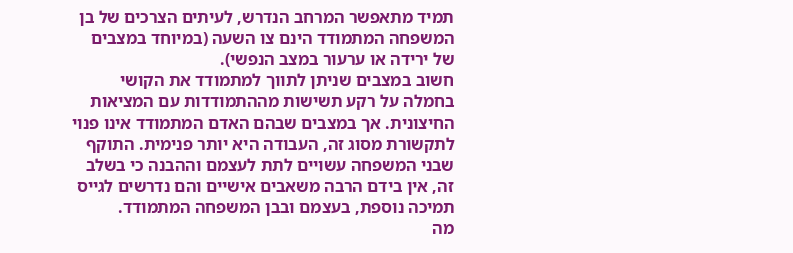תמיד מתאפשר המרחב הנדרש, לעיתים הצרכים של בן המשפחה המתמודד הינם צו השעה (במיוחד במצבים של ירידה או ערעור במצב הנפשי).
חשוב במצבים שניתן לתווך למתמודד את הקושי בחמלה על רקע תשישות מההתמודדות עם המציאות החיצונית. אך במצבים שבהם האדם המתמודד אינו פנוי לתקשורת מסוג זה, העבודה היא יותר פנימית. התוקף שבני המשפחה עשויים לתת לעצמם וההבנה כי בשלב זה, אין בידם הרבה משאבים אישיים והם נדרשים לגייס תמיכה נוספת, בעצמם ובבן המשפחה המתמודד.
מה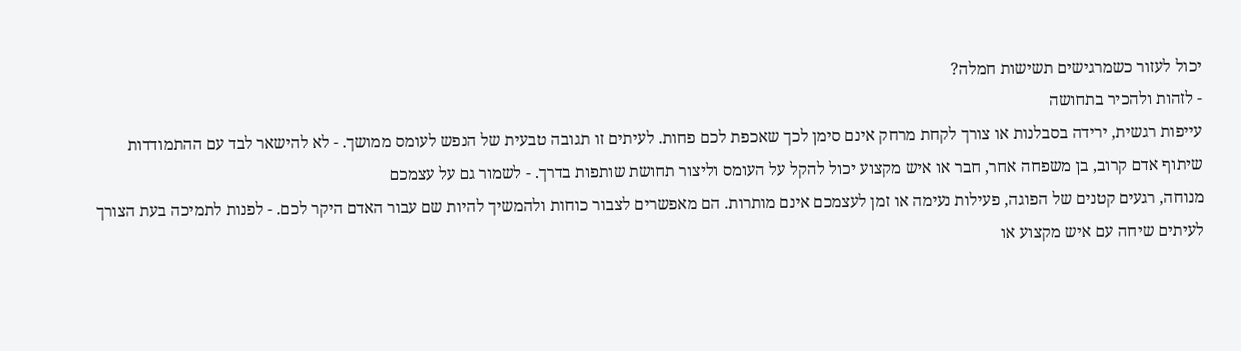יכול לעזור כשמרגישים תשישות חמלה?
- לזהות ולהכיר בתחושה
עייפות רגשית, ירידה בסבלנות או צורך לקחת מרחק אינם סימן לכך שאכפת לכם פחות. לעיתים זו תגובה טבעית של הנפש לעומס ממושך. - לא להישאר לבד עם ההתמודדות
שיתוף אדם קרוב, בן משפחה אחר, חבר או איש מקצוע יכול להקל על העומס וליצור תחושת שותפות בדרך. - לשמור גם על עצמכם
מנוחה, רגעים קטנים של הפוגה, פעילות נעימה או זמן לעצמכם אינם מותרות. הם מאפשרים לצבור כוחות ולהמשיך להיות שם עבור האדם היקר לכם. - לפנות לתמיכה בעת הצורך
לעיתים שיחה עם איש מקצוע או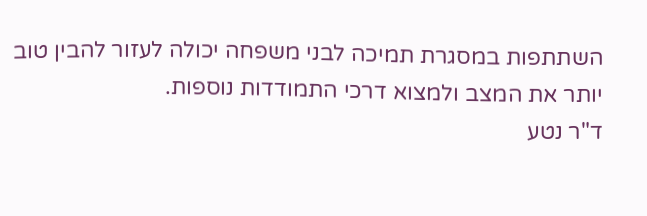השתתפות במסגרת תמיכה לבני משפחה יכולה לעזור להבין טוב יותר את המצב ולמצוא דרכי התמודדות נוספות.
ד"ר נטע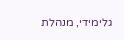גלימידי, מנהלת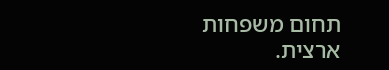תחום משפחות ארצית.